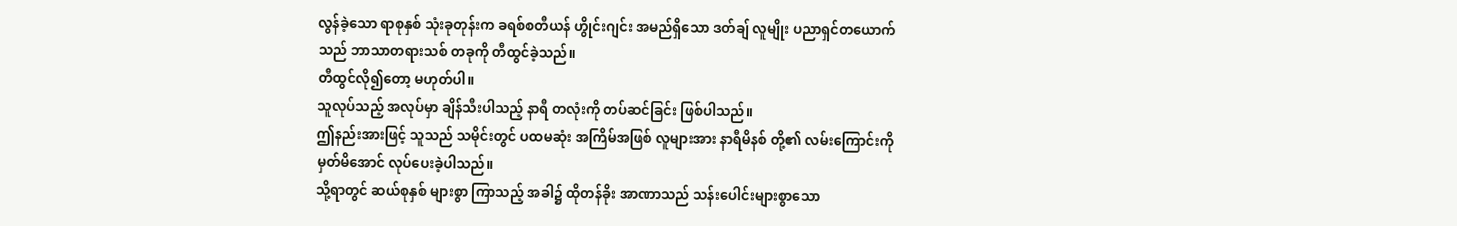လွန်ခဲ့သော ရာစုနှစ် သုံးခုတုန်းက ခရစ်စတီယန် ဟွိုင်းဂျင်း အမည်ရှိသော ဒတ်ချ် လူမျိုး ပညာရှင်တယောက်သည် ဘာသာတရားသစ် တခုကို တီထွင်ခဲ့သည်။
တီထွင်လို၍တော့ မဟုတ်ပါ။
သူလုပ်သည့် အလုပ်မှာ ချိန်သီးပါသည့် နာရီ တလုံးကို တပ်ဆင်ခြင်း ဖြစ်ပါသည်။
ဤနည်းအားဖြင့် သူသည် သမိုင်းတွင် ပထမဆုံး အကြိမ်အဖြစ် လူများအား နာရီမိနစ် တို့၏ လမ်းကြောင်းကို မှတ်မိအောင် လုပ်ပေးခဲ့ပါသည်။
သို့ရာတွင် ဆယ်စုနှစ် များစွာ ကြာသည့် အခါ၌ ထိုတန်ခိုး အာဏာသည် သန်းပေါင်းများစွာသော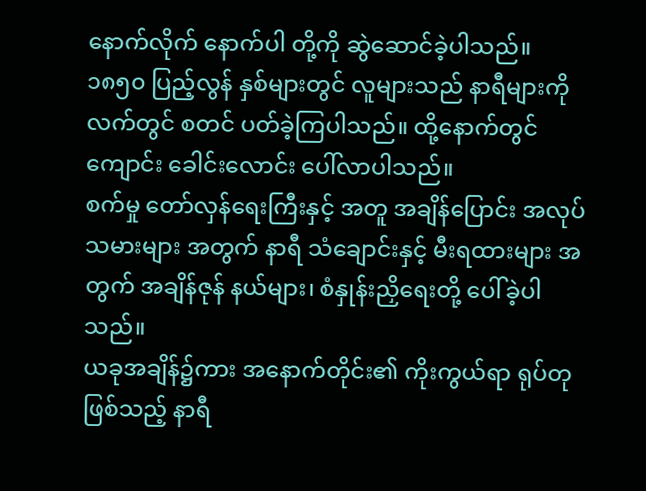နောက်လိုက် နောက်ပါ တို့ကို ဆွဲဆောင်ခဲ့ပါသည်။
၁၈၅၀ ပြည့်လွန် နှစ်များတွင် လူများသည် နာရီများကို လက်တွင် စတင် ပတ်ခဲ့ကြပါသည်။ ထို့နောက်တွင် ကျောင်း ခေါင်းလောင်း ပေါ်လာပါသည်။
စက်မှု တော်လှန်ရေးကြီးနှင့် အတူ အချိန်ပြောင်း အလုပ်သမားများ အတွက် နာရီ သံချောင်းနှင့် မီးရထားများ အတွက် အချိန်ဇုန် နယ်များ၊ စံနှုန်းညှိရေးတို့ ပေါ်ခဲ့ပါသည်။
ယခုအချိန်၌ကား အနောက်တိုင်း၏ ကိုးကွယ်ရာ ရုပ်တုဖြစ်သည့် နာရီ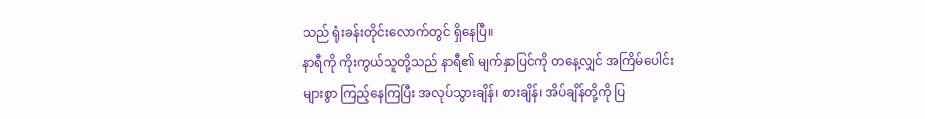သည် ရုံးခန်းတိုင်းလောက်တွင် ရှိနေပြီ။
နာရီကို ကိုးကွယ်သူတို့သည် နာရီ၏ မျက်နှာပြင်ကို တနေ့လျှင် အကြိမ်ပေါင်းများစွာ ကြည့်နေကြပြီး အလုပ်သွားချိန်၊ စားချိန်၊ အိပ်ချိန်တို့ကို ပြ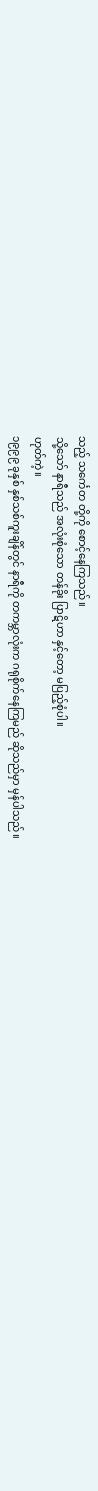သည့် သင်္ကေတ တို့ကို စောင့်နေကြသည်။
သို့သော် နာရီသည် အလုံးစုံသော တန်ခိုး ပြာဋိဟာ နှင့်တော့ မပြည့်စုံပါ။
ဟုတ်ကဲ့။
၁၉၉၉ ခုနှစ် နှစ်သစ်ကူးချိန်တွင် နာရီကို တကမ္ဘာလုံးက ဂရုစိုက်နေကြမည် ဆိုသည်မှာ မှန်ပါသည်။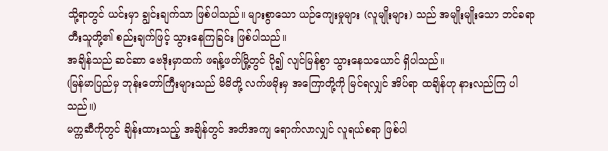သို့ရာတွင် ယင်းမှာ ချွင်းချက်သာ ဖြစ်ပါသည်။ များစွာသော ယဉ်ကျေးမှုများ (လူမျိုးများ) သည် အမျိုးမျိုးသော ဘင်ခရာ တီးသူတို့၏ စည်းချက်ဖြင့် သွားနေကြခြင်း ဖြစ်ပါသည်။
အချိန်သည် ဆင်ဆာ ဗေဒိုးမှာထက် ဖရန့်ဖတ်မြို့တွင် ပို၍ လျင်မြန်စွာ သွားနေသယောင် ရှိပါသည်။
(မြန်မာပြည်မှ ဘုန်းတော်ကြီးများသည် မိမိတို့ လက်ဖမိုးမှ အကြောတို့ကို မြင်ရလျှင် အိပ်ရာ ထချိန်ဟု နားလည်ကြ ပါသည်။)
မက္ကဆီကိုတွင် ချိန်းထားသည့် အချိန်တွင် အတိအကျ ရောက်လာလျှင် လူရယ်စရာ ဖြစ်ပါ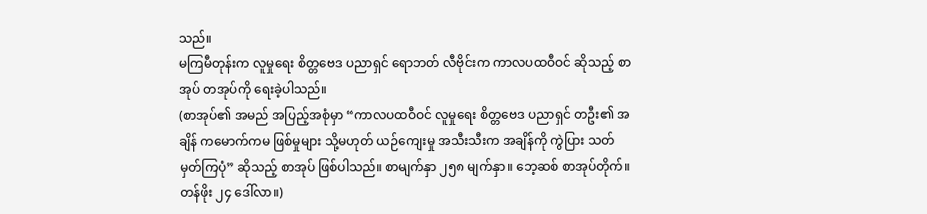သည်။
မကြမီတုန်းက လူမှုရေး စိတ္တဗေဒ ပညာရှင် ရောဘတ် လီဗိုင်းက ကာလပထဝီဝင် ဆိုသည့် စာအုပ် တအုပ်ကို ရေးခဲ့ပါသည်။
(စာအုပ်၏ အမည် အပြည့်အစုံမှာ “ကာလပထဝီဝင် လူမှုရေး စိတ္တဗေဒ ပညာရှင် တဦး၏ အချိန် ကမောက်ကမ ဖြစ်မှုများ သို့မဟုတ် ယဉ်ကျေးမှု အသီးသီးက အချိန်ကို ကွဲပြား သတ်မှတ်ကြပုံ” ဆိုသည့် စာအုပ် ဖြစ်ပါသည်။ စာမျက်နှာ ၂၅၈ မျက်နှာ။ ဘေ့ဆစ် စာအုပ်တိုက်။ တန်ဖိုး ၂၄ ဒေါ်လာ။)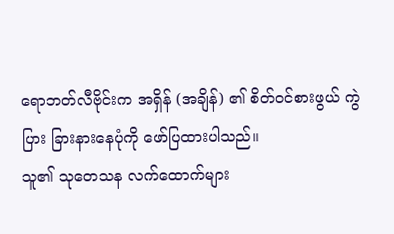ရောဘတ်လီဗိုင်းက အရှိန် (အချိန်) ၏ စိတ်ဝင်စားဖွယ် ကွဲပြား ခြားနားနေပုံကို ဖော်ပြထားပါသည်။
သူ၏ သုတေသန လက်ထောက်များ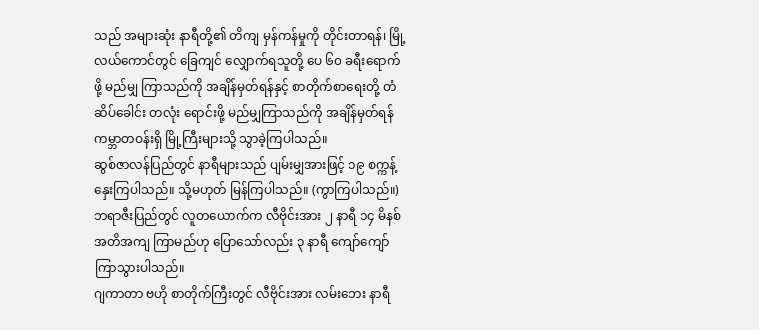သည် အများဆုံး နာရီတို့၏ တိကျ မှန်ကန်မှုကို တိုင်းတာရန်၊ မြို့လယ်ကောင်တွင် ခြေကျင် လျှောက်ရသူတို့ ပေ ၆၀ ခရီးရောက်ဖို့ မည်မျှ ကြာသည်ကို အချိန်မှတ်ရန်နှင့် စာတိုက်စာရေးတို့ တံဆိပ်ခေါင်း တလုံး ရောင်းဖို့ မည်မျှကြာသည်ကို အချိန်မှတ်ရန် ကမ္ဘာတဝန်းရှိ မြို့ကြီးများသို့ သွာခဲ့ကြပါသည်။
ဆွစ်ဇာလန်ပြည်တွင် နာရီများသည် ပျမ်းမျှအားဖြင့် ၁၉ စက္ကန့် နှေးကြပါသည်။ သို့မဟုတ် မြန်ကြပါသည်။ (ကွာကြပါသည်။)
ဘရာဇီးပြည်တွင် လူတယောက်က လီဗိုင်းအား ၂ နာရီ ၁၄ မိနစ် အတိအကျ ကြာမည်ဟု ပြောသော်လည်း ၃ နာရီ ကျော်ကျော် ကြာသွားပါသည်။
ဂျကာတာ ဗဟို စာတိုက်ကြီးတွင် လီဗိုင်းအား လမ်းဘေး နာရီ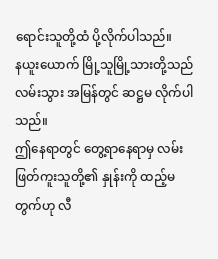ရောင်းသူတို့ထံ ပို့လိုက်ပါသည်။
နယူးယောက် မြို့သူမြို့သားတို့သည် လမ်းသွား အမြန်တွင် ဆဋ္ဌမ လိုက်ပါသည်။
ဤနေရာတွင် တွေ့ရာနေရာမှ လမ်းဖြတ်ကူးသူတို့၏ နှုန်းကို ထည့်မတွက်ဟု လီ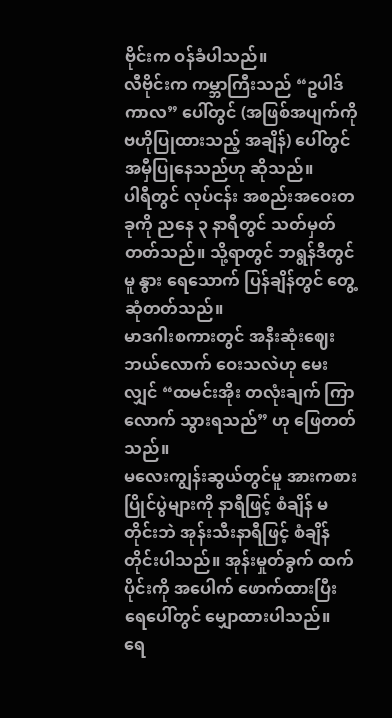ဗိုင်းက ဝန်ခံပါသည်။
လီဗိုင်းက ကမ္ဘာကြီးသည် “ဥပါဒ်ကာလ” ပေါ်တွင် (အဖြစ်အပျက်ကို ဗဟိုပြုထားသည့် အချိန်) ပေါ်တွင် အမှီပြုနေသည်ဟု ဆိုသည်။
ပါရီတွင် လုပ်ငန်း အစည်းအဝေးတခုကို ညနေ ၃ နာရီတွင် သတ်မှတ်တတ်သည်။ သို့ရာတွင် ဘရွန်ဒီတွင်မူ နွား ရေသောက် ပြန်ချိန်တွင် တွေ့ဆုံတတ်သည်။
မာဒဂါးစကားတွင် အနီးဆုံးဈေး ဘယ်လောက် ဝေးသလဲဟု မေးလျှင် “ထမင်းအိုး တလုံးချက် ကြာလောက် သွားရသည်” ဟု ဖြေတတ်သည်။
မလေးကျွန်းဆွယ်တွင်မူ အားကစား ပြိုင်ပွဲများကို နာရီဖြင့် စံချိန် မတိုင်းဘဲ အုန်းသီးနာရီဖြင့် စံချိန် တိုင်းပါသည်။ အုန်းမှုတ်ခွက် ထက်ပိုင်းကို အပေါက် ဖောက်ထားပြီး ရေပေါ်တွင် မျှောထားပါသည်။
ရေ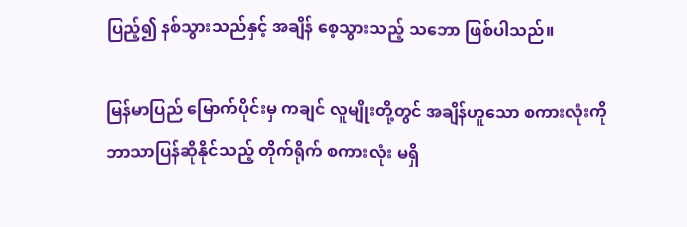ပြည့်၍ နစ်သွားသည်နှင့် အချိန် စေ့သွားသည့် သဘော ဖြစ်ပါသည်။

မြန်မာပြည် မြောက်ပိုင်းမှ ကချင် လူမျိုးတို့တွင် အချိန်ဟူသော စကားလုံးကို ဘာသာပြန်ဆိုနိုင်သည့် တိုက်ရိုက် စကားလုံး မရှိ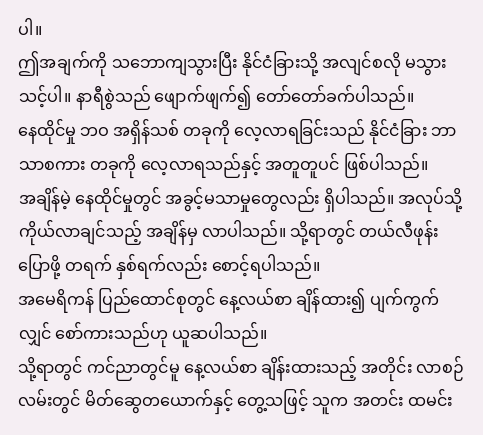ပါ။
ဤအချက်ကို သဘောကျသွားပြီး နိုင်ငံခြားသို့ အလျင်စလို မသွားသင့်ပါ။ နာရီစွဲသည် ဖျောက်ဖျက်၍ တော်တော်ခက်ပါသည်။
နေထိုင်မှု ဘဝ အရှိန်သစ် တခုကို လေ့လာရခြင်းသည် နိုင်ငံခြား ဘာသာစကား တခုကို လေ့လာရသည်နှင့် အတူတူပင် ဖြစ်ပါသည်။
အချိန်မဲ့ နေထိုင်မှုတွင် အခွင့်မသာမှုတွေလည်း ရှိပါသည်။ အလုပ်သို့ ကိုယ်လာချင်သည့် အချိန်မှ လာပါသည်။ သို့ရာတွင် တယ်လီဖုန်း ပြောဖို့ တရက် နှစ်ရက်လည်း စောင့်ရပါသည်။
အမေရိကန် ပြည်ထောင်စုတွင် နေ့လယ်စာ ချိန်ထား၍ ပျက်ကွက်လျှင် စော်ကားသည်ဟု ယူဆပါသည်။
သို့ရာတွင် ကင်ညာတွင်မူ နေ့လယ်စာ ချိန်းထားသည့် အတိုင်း လာစဉ် လမ်းတွင် မိတ်ဆွေတယောက်နှင့် တွေ့သဖြင့် သူက အတင်း ထမင်း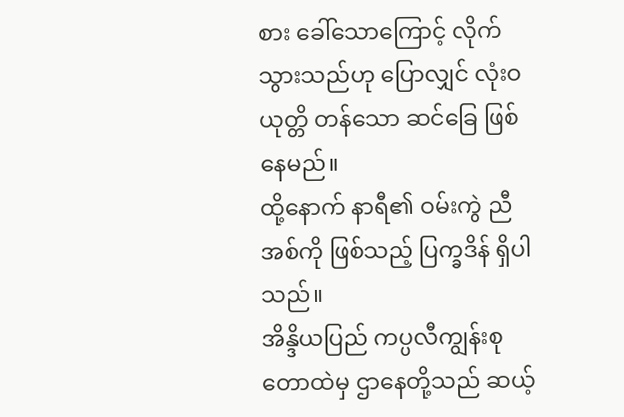စား ခေါ်သောကြောင့် လိုက်သွားသည်ဟု ပြောလျှင် လုံးဝ ယုတ္တိ တန်သော ဆင်ခြေ ဖြစ်နေမည်။
ထို့နောက် နာရီ၏ ဝမ်းကွဲ ညီအစ်ကို ဖြစ်သည့် ပြက္ခဒိန် ရှိပါသည်။
အိန္ဒိယပြည် ကပ္ပလီကျွန်းစု တောထဲမှ ဌာနေတို့သည် ဆယ့်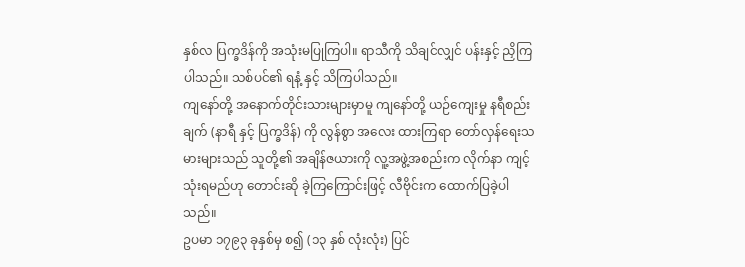နှစ်လ ပြက္ခဒိန်ကို အသုံးမပြုကြပါ။ ရာသီကို သိချင်လျှင် ပန်းနှင့် ညှိကြပါသည်။ သစ်ပင်၏ ရနံ့ နှင့် သိကြပါသည်။
ကျနော်တို့ အနောက်တိုင်းသားများမှာမူ ကျနော်တို့ ယဉ်ကျေးမှု နရီစည်းချက် (နာရီ နှင့် ပြက္ခဒိန်) ကို လွန်စွာ အလေး ထားကြရာ တော်လှန်ရေးသမားများသည် သူတို့၏ အချိန်ဇယားကို လူ့အဖွဲ့အစည်းက လိုက်နာ ကျင့်သုံးရမည်ဟု တောင်းဆို ခဲ့ကြကြောင်းဖြင့် လီဗိုင်းက ထောက်ပြခဲ့ပါသည်။
ဥပမာ ၁၇၉၃ ခုနှစ်မှ စ၍ (၁၃ နှစ် လုံးလုံး) ပြင်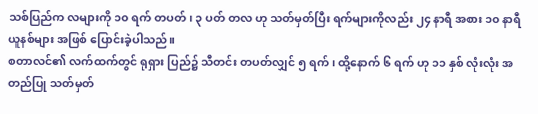သစ်ပြည်က လများကို ၁၀ ရက် တပတ်၊ ၃ ပတ် တလ ဟု သတ်မှတ်ပြီး ရက်များကိုလည်း ၂၄ နာရီ အစား ၁၀ နာရီ ယူနစ်များ အဖြစ် ပြောင်းခဲ့ပါသည်။
စတာလင်၏ လက်ထက်တွင် ရုရှား ပြည်၌ သီတင်း တပတ်လျှင် ၅ ရက်၊ ထို့နောက် ၆ ရက် ဟု ၁၁ နှစ် လုံးလုံး အတည်ပြု သတ်မှတ်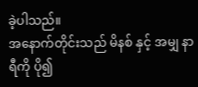ခဲ့ပါသည်။
အနောက်တိုင်းသည် မိနစ် နှင့် အမျှ နာရီကို ပို၍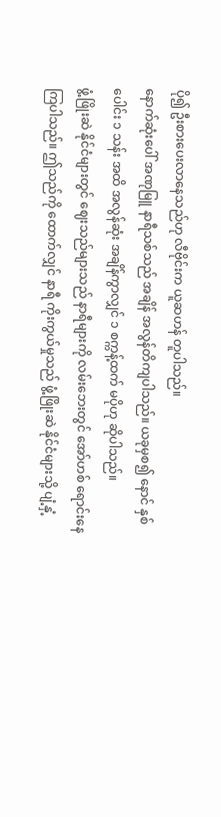ပို၍ ဦးစားပေးလာနေသည်ဟု လီဗိုင်းက ယူဆဟန် တူပါသည်။
နောက်ဆုံးပေါ် အဏုမြူ နာရီသစ်သည် အချိန် အလွန်တိကျပါသည်။ ယခုမှစ၍ နောင် နှစ်ပေါင်း ၁ သန်း အထိ အလွန်ဆုံး အချိန်ကွာလျှင် ၁ စက္ကန့်ထက် မပိုဟု ဆိုပါသည်။
ဖွံ့ဖြိုးဆဲ နိုင်ငံများတွင် ဈေးသည်များသည် နာရီများကို လမ်းဘေးတွင် အော်ဟစ် ရောင်းနေကြပါသည်။ ဤသည်ကို ထောက်လျှင် နာရီ ကိုးကွယ်မှုသည် ဖွံ့ဖြိုးဆဲ နိုင်ငံများသို့ ပျံ့နှံ့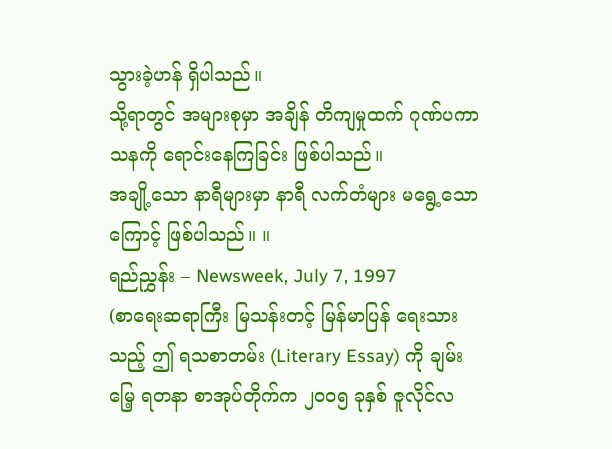သွားခဲ့ဟန် ရှိပါသည်။
သို့ရာတွင် အများစုမှာ အချိန် တိကျမှုထက် ဂုဏ်ပကာသနကို ရောင်းနေကြခြင်း ဖြစ်ပါသည်။
အချို့သော နာရီများမှာ နာရီ လက်တံများ မရွေ့သောကြောင့် ဖြစ်ပါသည်။ ။
ရည်ညွှန်း – Newsweek, July 7, 1997
(စာရေးဆရာကြီး မြသန်းတင့် မြန်မာပြန် ရေးသားသည့် ဤ ရသစာတမ်း (Literary Essay) ကို ချမ်းမြေ့ ရတနာ စာအုပ်တိုက်က ၂၀၀၅ ခုနှစ် ဇူလိုင်လ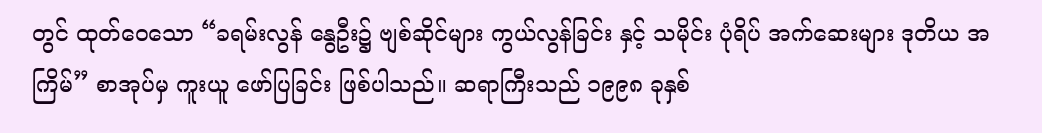တွင် ထုတ်ဝေသော “ခရမ်းလွန် နွေဦး၌ ဗျစ်ဆိုင်များ ကွယ်လွန်ခြင်း နှင့် သမိုင်း ပုံရိပ် အက်ဆေးများ ဒုတိယ အကြိမ်” စာအုပ်မှ ကူးယူ ဖော်ပြခြင်း ဖြစ်ပါသည်။ ဆရာကြီးသည် ၁၉၉၈ ခုနှစ်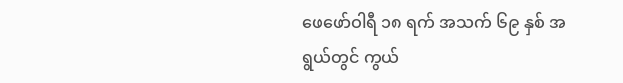ဖေဖော်ဝါရီ ၁၈ ရက် အသက် ၆၉ နှစ် အရွယ်တွင် ကွယ်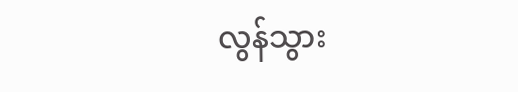လွန်သွား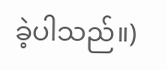ခဲ့ပါသည်။)